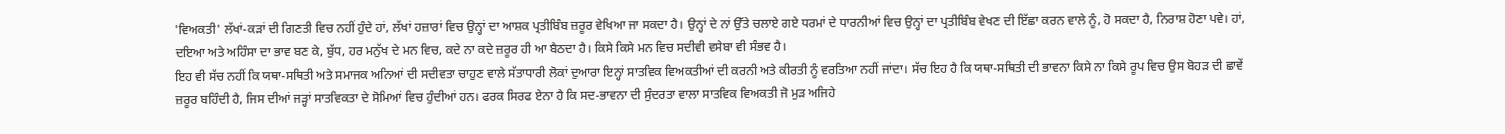'ਵਿਅਕਤੀ' ਲੱਖਾਂ-ਕੜਾਂ ਦੀ ਗਿਣਤੀ ਵਿਚ ਨਹੀਂ ਹੁੰਦੇ ਹਾਂ, ਲੱਖਾਂ ਹਜ਼ਾਰਾਂ ਵਿਚ ਉਨ੍ਹਾਂ ਦਾ ਆਸ਼ਕ ਪ੍ਰਤੀਬਿੰਬ ਜ਼ਰੂਰ ਵੇਖਿਆ ਜਾ ਸਕਦਾ ਹੈ। ਉਨ੍ਹਾਂ ਦੇ ਨਾਂ ਉੱਤੇ ਚਲਾਏ ਗਏ ਧਰਮਾਂ ਦੇ ਧਾਰਨੀਆਂ ਵਿਚ ਉਨ੍ਹਾਂ ਦਾ ਪ੍ਰਤੀਬਿੰਬ ਵੇਖਣ ਦੀ ਇੱਛਾ ਕਰਨ ਵਾਲੇ ਨੂੰ, ਹੋ ਸਕਦਾ ਹੈ, ਨਿਰਾਸ਼ ਹੋਣਾ ਪਵੇ। ਹਾਂ, ਦਇਆ ਅਤੇ ਅਹਿੰਸਾ ਦਾ ਭਾਵ ਬਣ ਕੇ, ਬੁੱਧ, ਹਰ ਮਨੁੱਖ ਦੇ ਮਨ ਵਿਚ, ਕਦੇ ਨਾ ਕਦੇ ਜ਼ਰੂਰ ਹੀ ਆ ਬੈਠਦਾ ਹੈ। ਕਿਸੇ ਕਿਸੇ ਮਨ ਵਿਚ ਸਦੀਵੀ ਵਸੇਬਾ ਵੀ ਸੰਭਵ ਹੈ।
ਇਹ ਵੀ ਸੱਚ ਨਹੀਂ ਕਿ ਯਥਾ-ਸਥਿਤੀ ਅਤੇ ਸਮਾਜਕ ਅਨਿਆਂ ਦੀ ਸਦੀਵਤਾ ਚਾਹੁਣ ਵਾਲੇ ਸੱਤਾਧਾਰੀ ਲੋਕਾਂ ਦੁਆਰਾ ਇਨ੍ਹਾਂ ਸਾਤਵਿਕ ਵਿਅਕਤੀਆਂ ਦੀ ਕਰਨੀ ਅਤੇ ਕੀਰਤੀ ਨੂੰ ਵਰਤਿਆ ਨਹੀਂ ਜਾਂਦਾ। ਸੱਚ ਇਹ ਹੈ ਕਿ ਯਥਾ-ਸਥਿਤੀ ਦੀ ਭਾਵਨਾ ਕਿਸੇ ਨਾ ਕਿਸੇ ਰੂਪ ਵਿਚ ਉਸ ਬੋਹੜ ਦੀ ਛਾਵੇਂ ਜ਼ਰੂਰ ਬਹਿੰਦੀ ਹੈ, ਜਿਸ ਦੀਆਂ ਜੜ੍ਹਾਂ ਸਾਤਵਿਕਤਾ ਦੇ ਸੋਮਿਆਂ ਵਿਚ ਹੁੰਦੀਆਂ ਹਨ। ਫਰਕ ਸਿਰਫ ਏਨਾ ਹੈ ਕਿ ਸਦ-ਭਾਵਨਾ ਦੀ ਸੁੰਦਰਤਾ ਵਾਲਾ ਸਾਤਵਿਕ ਵਿਅਕਤੀ ਜੋ ਮੁੜ ਅਜਿਹੇ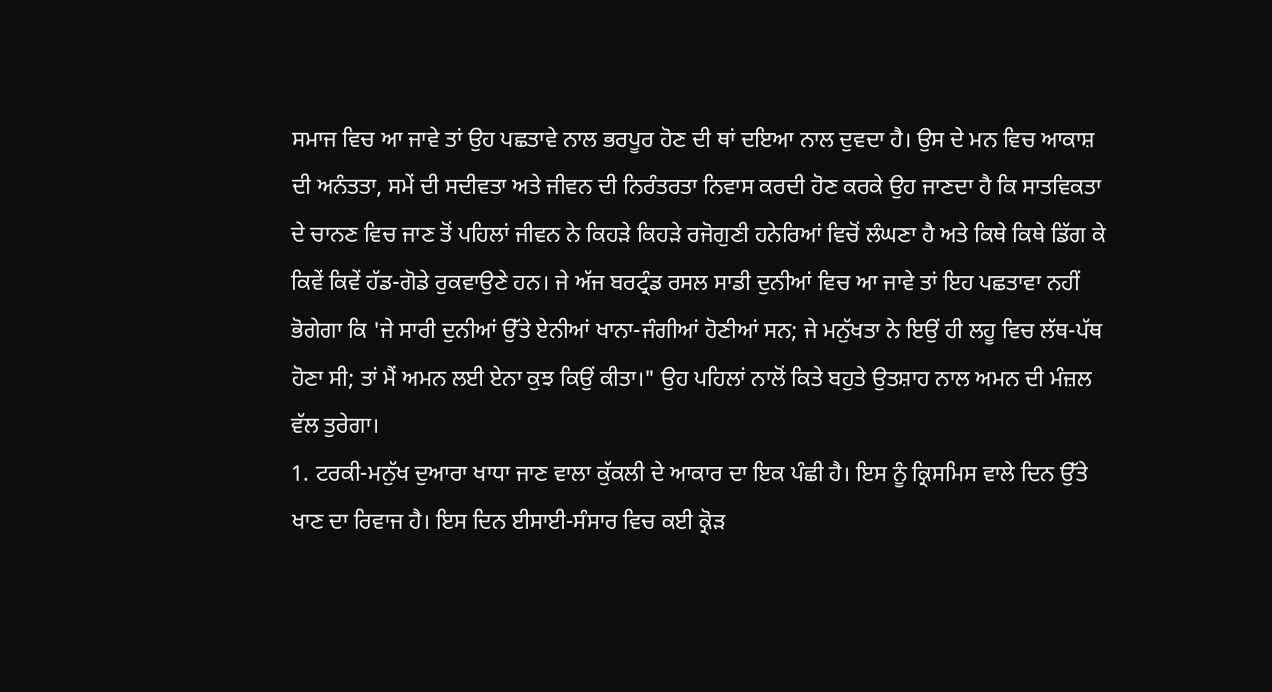ਸਮਾਜ ਵਿਚ ਆ ਜਾਵੇ ਤਾਂ ਉਹ ਪਛਤਾਵੇ ਨਾਲ ਭਰਪੂਰ ਹੋਣ ਦੀ ਥਾਂ ਦਇਆ ਨਾਲ ਦੁਵਦਾ ਹੈ। ਉਸ ਦੇ ਮਨ ਵਿਚ ਆਕਾਸ਼ ਦੀ ਅਨੰਤਤਾ, ਸਮੇਂ ਦੀ ਸਦੀਵਤਾ ਅਤੇ ਜੀਵਨ ਦੀ ਨਿਰੰਤਰਤਾ ਨਿਵਾਸ ਕਰਦੀ ਹੋਣ ਕਰਕੇ ਉਹ ਜਾਣਦਾ ਹੈ ਕਿ ਸਾਤਵਿਕਤਾ ਦੇ ਚਾਨਣ ਵਿਚ ਜਾਣ ਤੋਂ ਪਹਿਲਾਂ ਜੀਵਨ ਨੇ ਕਿਹੜੇ ਕਿਹੜੇ ਰਜੋਗੁਣੀ ਹਨੇਰਿਆਂ ਵਿਚੋਂ ਲੰਘਣਾ ਹੈ ਅਤੇ ਕਿਥੇ ਕਿਥੇ ਡਿੱਗ ਕੇ ਕਿਵੇਂ ਕਿਵੇਂ ਹੱਡ-ਗੋਡੇ ਰੁਕਵਾਉਣੇ ਹਨ। ਜੇ ਅੱਜ ਬਰਟ੍ਰੰਡ ਰਸਲ ਸਾਡੀ ਦੁਨੀਆਂ ਵਿਚ ਆ ਜਾਵੇ ਤਾਂ ਇਹ ਪਛਤਾਵਾ ਨਹੀਂ ਭੋਗੇਗਾ ਕਿ 'ਜੇ ਸਾਰੀ ਦੁਨੀਆਂ ਉੱਤੇ ਏਨੀਆਂ ਖਾਨਾ-ਜੰਗੀਆਂ ਹੋਣੀਆਂ ਸਨ; ਜੇ ਮਨੁੱਖਤਾ ਨੇ ਇਉਂ ਹੀ ਲਹੂ ਵਿਚ ਲੱਥ-ਪੱਥ ਹੋਣਾ ਸੀ; ਤਾਂ ਮੈਂ ਅਮਨ ਲਈ ਏਨਾ ਕੁਝ ਕਿਉਂ ਕੀਤਾ।" ਉਹ ਪਹਿਲਾਂ ਨਾਲੋਂ ਕਿਤੇ ਬਹੁਤੇ ਉਤਸ਼ਾਹ ਨਾਲ ਅਮਨ ਦੀ ਮੰਜ਼ਲ ਵੱਲ ਤੁਰੇਗਾ।
1. ਟਰਕੀ-ਮਨੁੱਖ ਦੁਆਰਾ ਖਾਧਾ ਜਾਣ ਵਾਲਾ ਕੁੱਕਲੀ ਦੇ ਆਕਾਰ ਦਾ ਇਕ ਪੰਛੀ ਹੈ। ਇਸ ਨੂੰ ਕ੍ਰਿਸਮਿਸ ਵਾਲੇ ਦਿਨ ਉੱਤੇ ਖਾਣ ਦਾ ਰਿਵਾਜ ਹੈ। ਇਸ ਦਿਨ ਈਸਾਈ-ਸੰਸਾਰ ਵਿਚ ਕਈ ਕ੍ਰੋੜ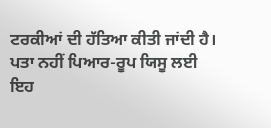ਟਰਕੀਆਂ ਦੀ ਹੱਤਿਆ ਕੀਤੀ ਜਾਂਦੀ ਹੈ। ਪਤਾ ਨਹੀਂ ਪਿਆਰ-ਰੂਪ ਯਿਸੂ ਲਈ ਇਹ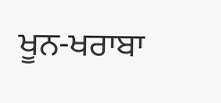ਖੂਨ-ਖਰਾਬਾ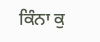ਕਿੰਨਾ ਕੁ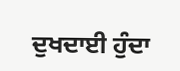ਦੁਖਦਾਈ ਹੁੰਦਾ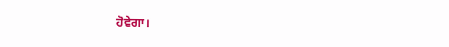ਹੋਵੇਗਾ।